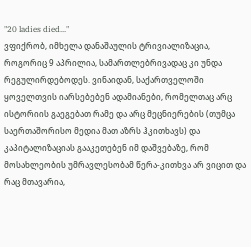"20 ladies died..."
ვფიქრობ, იმხელა დანაშაულის ტრივიალიზაცია, როგორიც 9 აპრილია, სამართლებრივადაც კი უნდა რეგულირდებოდეს. ვინაიდან, საქართველოში ყოველთვის იარსებებენ ადამიანები, რომელთაც არც ისტორიის გაეგებათ რამე და არც მეცნიერების (თუმცა საერთაშორისო მედია მათ აზრს ჰკითხავს) და კაპიტალიზაციას გააკეთებენ იმ დაშვებაზე, რომ მოსახლეობის უმრავლესობამ წერა-კითხვა არ ვიცით და რაც მთავარია,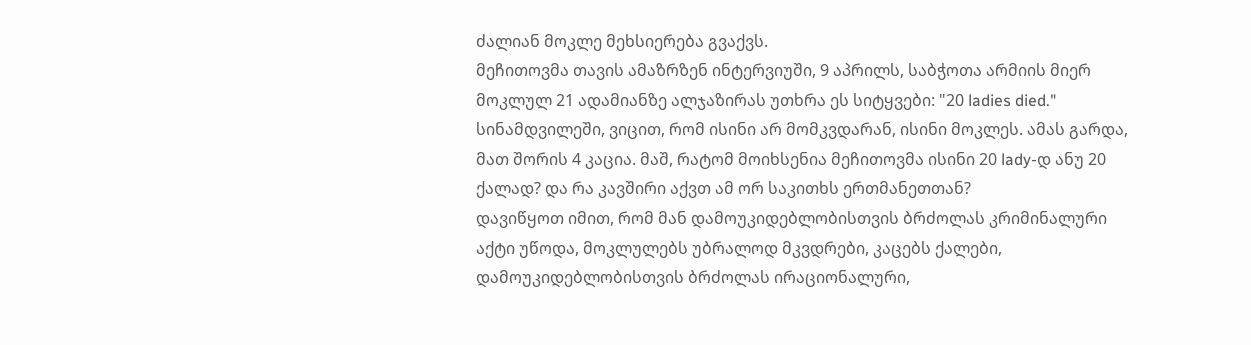ძალიან მოკლე მეხსიერება გვაქვს.
მეჩითოვმა თავის ამაზრზენ ინტერვიუში, 9 აპრილს, საბჭოთა არმიის მიერ მოკლულ 21 ადამიანზე ალჯაზირას უთხრა ეს სიტყვები: "20 ladies died."
სინამდვილეში, ვიცით, რომ ისინი არ მომკვდარან, ისინი მოკლეს. ამას გარდა, მათ შორის 4 კაცია. მაშ, რატომ მოიხსენია მეჩითოვმა ისინი 20 lady-დ ანუ 20 ქალად? და რა კავშირი აქვთ ამ ორ საკითხს ერთმანეთთან?
დავიწყოთ იმით, რომ მან დამოუკიდებლობისთვის ბრძოლას კრიმინალური აქტი უწოდა, მოკლულებს უბრალოდ მკვდრები, კაცებს ქალები, დამოუკიდებლობისთვის ბრძოლას ირაციონალური,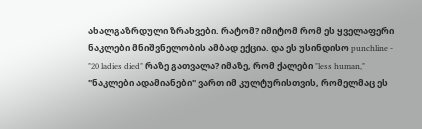ახალგაზრდული ზრახვები. რატომ? იმიტომ რომ ეს ყველაფერი ნაკლები მნიშვნელობის ამბად ექცია. და ეს უსინდისო punchline - "20 ladies died" რაზე გათვალა? იმაზე, რომ ქალები "less human," "ნაკლები ადამიანები" ვართ იმ კულტურისთვის, რომელმაც ეს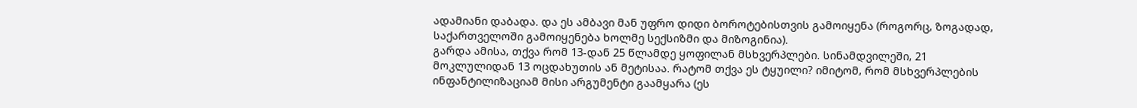ადამიანი დაბადა. და ეს ამბავი მან უფრო დიდი ბოროტებისთვის გამოიყენა (როგორც, ზოგადად, საქართველოში გამოიყენება ხოლმე სექსიზმი და მიზოგინია).
გარდა ამისა, თქვა რომ 13-დან 25 წლამდე ყოფილან მსხვერპლები. სინამდვილეში, 21 მოკლულიდან 13 ოცდახუთის ან მეტისაა. რატომ თქვა ეს ტყუილი? იმიტომ, რომ მსხვერპლების ინფანტილიზაციამ მისი არგუმენტი გაამყარა (ეს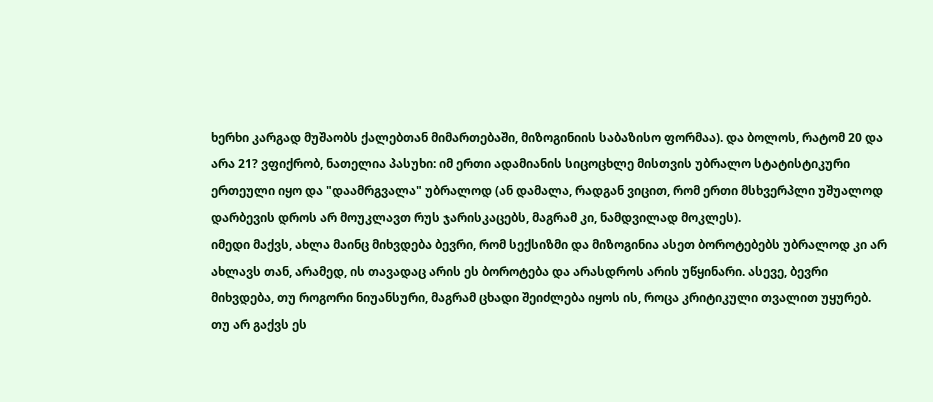ხერხი კარგად მუშაობს ქალებთან მიმართებაში, მიზოგინიის საბაზისო ფორმაა). და ბოლოს, რატომ 20 და არა 21? ვფიქრობ, ნათელია პასუხი: იმ ერთი ადამიანის სიცოცხლე მისთვის უბრალო სტატისტიკური ერთეული იყო და "დაამრგვალა" უბრალოდ (ან დამალა, რადგან ვიცით, რომ ერთი მსხვერპლი უშუალოდ დარბევის დროს არ მოუკლავთ რუს ჯარისკაცებს, მაგრამ კი, ნამდვილად მოკლეს).
იმედი მაქვს, ახლა მაინც მიხვდება ბევრი, რომ სექსიზმი და მიზოგინია ასეთ ბოროტებებს უბრალოდ კი არ ახლავს თან, არამედ, ის თავადაც არის ეს ბოროტება და არასდროს არის უწყინარი. ასევე, ბევრი მიხვდება, თუ როგორი ნიუანსური, მაგრამ ცხადი შეიძლება იყოს ის, როცა კრიტიკული თვალით უყურებ. თუ არ გაქვს ეს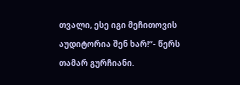თვალი, ესე იგი მეჩითოვის აუდიტორია შენ ხარ!“- წერს თამარ გურჩიანი.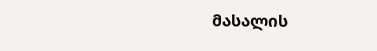მასალის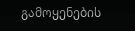გამოყენების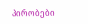პირობები